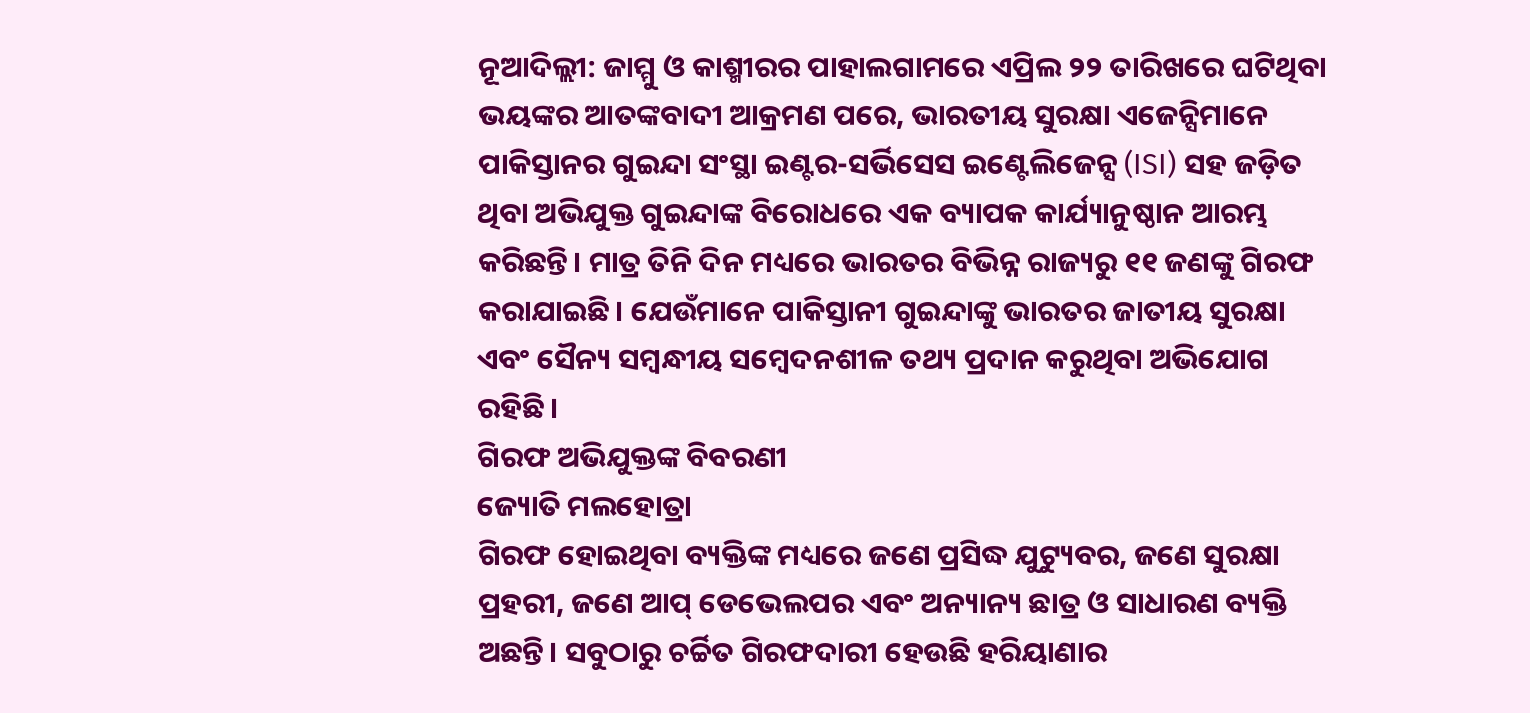ନୂଆଦିଲ୍ଲୀ: ଜାମ୍ମୁ ଓ କାଶ୍ମୀରର ପାହାଲଗାମରେ ଏପ୍ରିଲ ୨୨ ତାରିଖରେ ଘଟିଥିବା ଭୟଙ୍କର ଆତଙ୍କବାଦୀ ଆକ୍ରମଣ ପରେ, ଭାରତୀୟ ସୁରକ୍ଷା ଏଜେନ୍ସିମାନେ ପାକିସ୍ତାନର ଗୁଇନ୍ଦା ସଂସ୍ଥା ଇଣ୍ଟର-ସର୍ଭିସେସ ଇଣ୍ଟେଲିଜେନ୍ସ (ISI) ସହ ଜଡ଼ିତ ଥିବା ଅଭିଯୁକ୍ତ ଗୁଇନ୍ଦାଙ୍କ ବିରୋଧରେ ଏକ ବ୍ୟାପକ କାର୍ଯ୍ୟାନୁଷ୍ଠାନ ଆରମ୍ଭ କରିଛନ୍ତି। ମାତ୍ର ତିନି ଦିନ ମଧ୍ୟରେ ଭାରତର ବିଭିନ୍ନ ରାଜ୍ୟରୁ ୧୧ ଜଣଙ୍କୁ ଗିରଫ କରାଯାଇଛି। ଯେଉଁମାନେ ପାକିସ୍ତାନୀ ଗୁଇନ୍ଦାଙ୍କୁ ଭାରତର ଜାତୀୟ ସୁରକ୍ଷା ଏବଂ ସୈନ୍ୟ ସମ୍ବନ୍ଧୀୟ ସମ୍ବେଦନଶୀଳ ତଥ୍ୟ ପ୍ରଦାନ କରୁଥିବା ଅଭିଯୋଗ ରହିଛି।
ଗିରଫ ଅଭିଯୁକ୍ତଙ୍କ ବିବରଣୀ
ଜ୍ୟୋତି ମଲହୋତ୍ରା
ଗିରଫ ହୋଇଥିବା ବ୍ୟକ୍ତିଙ୍କ ମଧ୍ୟରେ ଜଣେ ପ୍ରସିଦ୍ଧ ଯୁଟ୍ୟୁବର, ଜଣେ ସୁରକ୍ଷା ପ୍ରହରୀ, ଜଣେ ଆପ୍ ଡେଭେଲପର ଏବଂ ଅନ୍ୟାନ୍ୟ ଛାତ୍ର ଓ ସାଧାରଣ ବ୍ୟକ୍ତି ଅଛନ୍ତି। ସବୁଠାରୁ ଚର୍ଚ୍ଚିତ ଗିରଫଦାରୀ ହେଉଛି ହରିୟାଣାର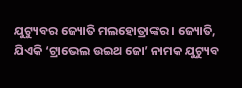ଯୁଟ୍ୟୁବର ଜ୍ୟୋତି ମଲହୋତ୍ରାଙ୍କର। ଜ୍ୟୋତି, ଯିଏକି ‘ଟ୍ରାଭେଲ ଉଇଥ ଜୋ’ ନାମକ ଯୁଟ୍ୟୁବ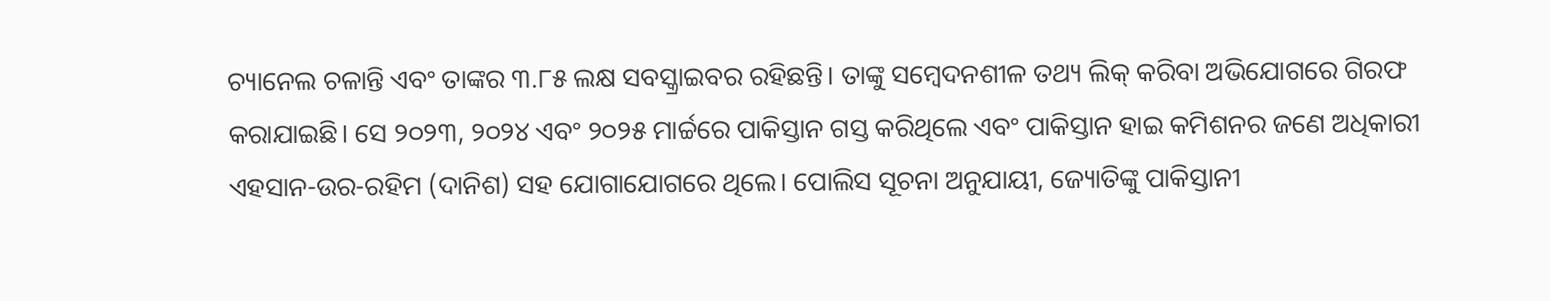ଚ୍ୟାନେଲ ଚଳାନ୍ତି ଏବଂ ତାଙ୍କର ୩.୮୫ ଲକ୍ଷ ସବସ୍କ୍ରାଇବର ରହିଛନ୍ତି। ତାଙ୍କୁ ସମ୍ବେଦନଶୀଳ ତଥ୍ୟ ଲିକ୍ କରିବା ଅଭିଯୋଗରେ ଗିରଫ କରାଯାଇଛି। ସେ ୨୦୨୩, ୨୦୨୪ ଏବଂ ୨୦୨୫ ମାର୍ଚ୍ଚରେ ପାକିସ୍ତାନ ଗସ୍ତ କରିଥିଲେ ଏବଂ ପାକିସ୍ତାନ ହାଇ କମିଶନର ଜଣେ ଅଧିକାରୀ ଏହସାନ-ଉର-ରହିମ (ଦାନିଶ) ସହ ଯୋଗାଯୋଗରେ ଥିଲେ। ପୋଲିସ ସୂଚନା ଅନୁଯାୟୀ, ଜ୍ୟୋତିଙ୍କୁ ପାକିସ୍ତାନୀ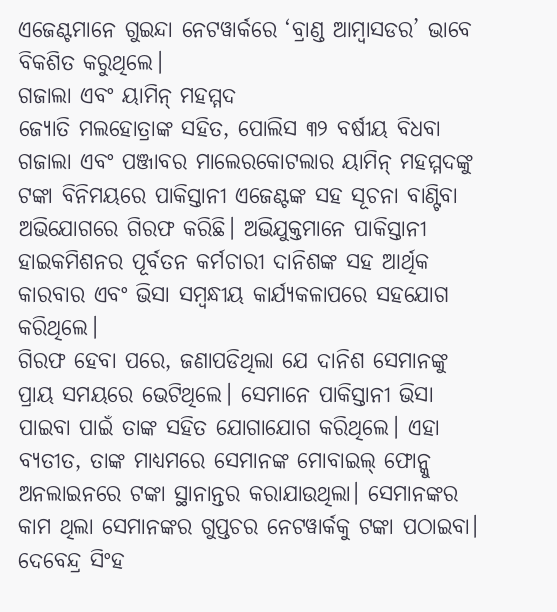ଏଜେଣ୍ଟମାନେ ଗୁଇନ୍ଦା ନେଟୱାର୍କରେ ‘ବ୍ରାଣ୍ଡ ଆମ୍ୱାସଡର’ ଭାବେ ବିକଶିତ କରୁଥିଲେ।
ଗଜାଲା ଏବଂ ୟାମିନ୍ ମହମ୍ମଦ
ଜ୍ୟୋତି ମଲହୋତ୍ରାଙ୍କ ସହିତ, ପୋଲିସ ୩୨ ବର୍ଷୀୟ ବିଧବା ଗଜାଲା ଏବଂ ପଞ୍ଜାବର ମାଲେରକୋଟଲାର ୟାମିନ୍ ମହମ୍ମଦଙ୍କୁ ଟଙ୍କା ବିନିମୟରେ ପାକିସ୍ତାନୀ ଏଜେଣ୍ଟଙ୍କ ସହ ସୂଚନା ବାଣ୍ଟିବା ଅଭିଯୋଗରେ ଗିରଫ କରିଛି। ଅଭିଯୁକ୍ତମାନେ ପାକିସ୍ତାନୀ ହାଇକମିଶନର ପୂର୍ବତନ କର୍ମଚାରୀ ଦାନିଶଙ୍କ ସହ ଆର୍ଥିକ କାରବାର ଏବଂ ଭିସା ସମ୍ବନ୍ଧୀୟ କାର୍ଯ୍ୟକଳାପରେ ସହଯୋଗ କରିଥିଲେ।
ଗିରଫ ହେବା ପରେ, ଜଣାପଡିଥିଲା ଯେ ଦାନିଶ ସେମାନଙ୍କୁ ପ୍ରାୟ ସମୟରେ ଭେଟିଥିଲେ। ସେମାନେ ପାକିସ୍ତାନୀ ଭିସା ପାଇବା ପାଇଁ ତାଙ୍କ ସହିତ ଯୋଗାଯୋଗ କରିଥିଲେ। ଏହା ବ୍ୟତୀତ, ତାଙ୍କ ମାଧ୍ୟମରେ ସେମାନଙ୍କ ମୋବାଇଲ୍ ଫୋନ୍କୁ ଅନଲାଇନରେ ଟଙ୍କା ସ୍ଥାନାନ୍ତର କରାଯାଉଥିଲା। ସେମାନଙ୍କର କାମ ଥିଲା ସେମାନଙ୍କର ଗୁପ୍ତଚର ନେଟୱାର୍କକୁ ଟଙ୍କା ପଠାଇବା।
ଦେବେନ୍ଦ୍ର ସିଂହ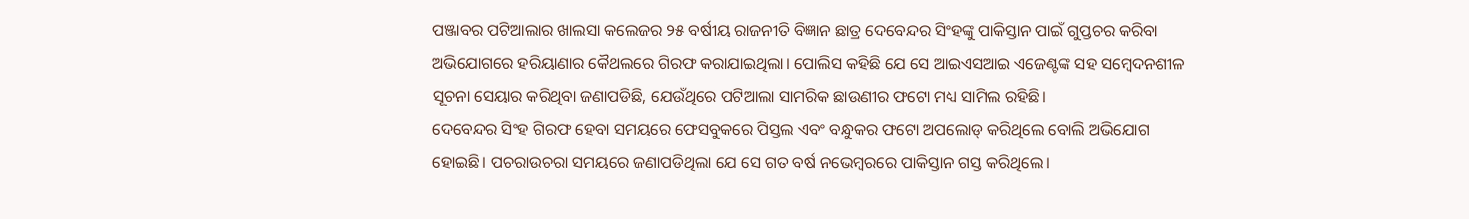ପଞ୍ଜାବର ପଟିଆଲାର ଖାଲସା କଲେଜର ୨୫ ବର୍ଷୀୟ ରାଜନୀତି ବିଜ୍ଞାନ ଛାତ୍ର ଦେବେନ୍ଦର ସିଂହଙ୍କୁ ପାକିସ୍ତାନ ପାଇଁ ଗୁପ୍ତଚର କରିବା ଅଭିଯୋଗରେ ହରିୟାଣାର କୈଥଲରେ ଗିରଫ କରାଯାଇଥିଲା। ପୋଲିସ କହିଛି ଯେ ସେ ଆଇଏସଆଇ ଏଜେଣ୍ଟଙ୍କ ସହ ସମ୍ବେଦନଶୀଳ ସୂଚନା ସେୟାର କରିଥିବା ଜଣାପଡିଛି, ଯେଉଁଥିରେ ପଟିଆଲା ସାମରିକ ଛାଉଣୀର ଫଟୋ ମଧ୍ୟ ସାମିଲ ରହିଛି।
ଦେବେନ୍ଦର ସିଂହ ଗିରଫ ହେବା ସମୟରେ ଫେସବୁକରେ ପିସ୍ତଲ ଏବଂ ବନ୍ଧୁକର ଫଟୋ ଅପଲୋଡ୍ କରିଥିଲେ ବୋଲି ଅଭିଯୋଗ ହୋଇଛି। ପଚରାଉଚରା ସମୟରେ ଜଣାପଡିଥିଲା ଯେ ସେ ଗତ ବର୍ଷ ନଭେମ୍ବରରେ ପାକିସ୍ତାନ ଗସ୍ତ କରିଥିଲେ।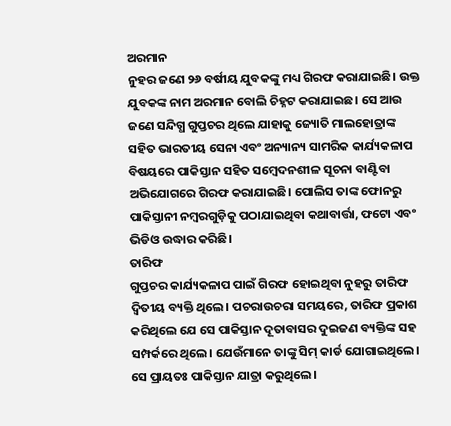ଅରମାନ
ନୁହର ଜଣେ ୨୬ ବର୍ଷୀୟ ଯୁବକଙ୍କୁ ମଧ୍ୟ ଗିରଫ କରାଯାଇଛି। ଉକ୍ତ ଯୁବକଙ୍କ ନାମ ଅରମାନ ବୋଲି ଚିହ୍ନଟ କରାଯାଇଛ। ସେ ଆଉ ଜଣେ ସନ୍ଦିଗ୍ଧ ଗୁପ୍ତଚର ଥିଲେ ଯାହାକୁ ଜ୍ୟୋତି ମାଲହୋତ୍ରାଙ୍କ ସହିତ ଭାରତୀୟ ସେନା ଏବଂ ଅନ୍ୟାନ୍ୟ ସାମରିକ କାର୍ଯ୍ୟକଳାପ ବିଷୟରେ ପାକିସ୍ତାନ ସହିତ ସମ୍ବେଦନଶୀଳ ସୂଚନା ବାଣ୍ଟିବା ଅଭିଯୋଗରେ ଗିରଫ କରାଯାଇଛି। ପୋଲିସ ତାଙ୍କ ଫୋନରୁ ପାକିସ୍ତାନୀ ନମ୍ବରଗୁଡ଼ିକୁ ପଠାଯାଇଥିବା କଥାବାର୍ତ୍ତା, ଫଟୋ ଏବଂ ଭିଡିଓ ଉଦ୍ଧାର କରିଛି।
ତାରିଫ
ଗୁପ୍ତଚର କାର୍ଯ୍ୟକଳାପ ପାଇଁ ଗିରଫ ହୋଇଥିବା ନୁହରୁ ତାରିଫ ଦ୍ୱିତୀୟ ବ୍ୟକ୍ତି ଥିଲେ। ପଚରାଉଚରା ସମୟରେ, ତାରିଫ ପ୍ରକାଶ କରିଥିଲେ ଯେ ସେ ପାକିସ୍ତାନ ଦୂତାବାସର ଦୁଇଜଣ ବ୍ୟକ୍ତିଙ୍କ ସହ ସମ୍ପର୍କରେ ଥିଲେ। ଯେଉଁମାନେ ତାଙ୍କୁ ସିମ୍ କାର୍ଡ ଯୋଗାଇଥିଲେ। ସେ ପ୍ରାୟତଃ ପାକିସ୍ତାନ ଯାତ୍ରା କରୁଥିଲେ।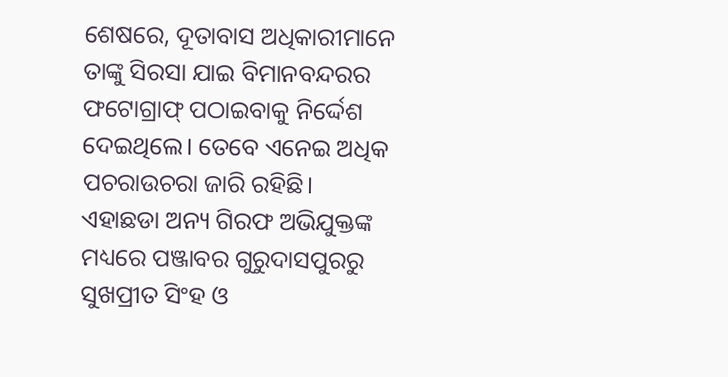ଶେଷରେ, ଦୂତାବାସ ଅଧିକାରୀମାନେ ତାଙ୍କୁ ସିରସା ଯାଇ ବିମାନବନ୍ଦରର ଫଟୋଗ୍ରାଫ୍ ପଠାଇବାକୁ ନିର୍ଦ୍ଦେଶ ଦେଇଥିଲେ। ତେବେ ଏନେଇ ଅଧିକ ପଚରାଉଚରା ଜାରି ରହିଛି।
ଏହାଛଡା ଅନ୍ୟ ଗିରଫ ଅଭିଯୁକ୍ତଙ୍କ ମଧ୍ୟରେ ପଞ୍ଜାବର ଗୁରୁଦାସପୁରରୁ ସୁଖପ୍ରୀତ ସିଂହ ଓ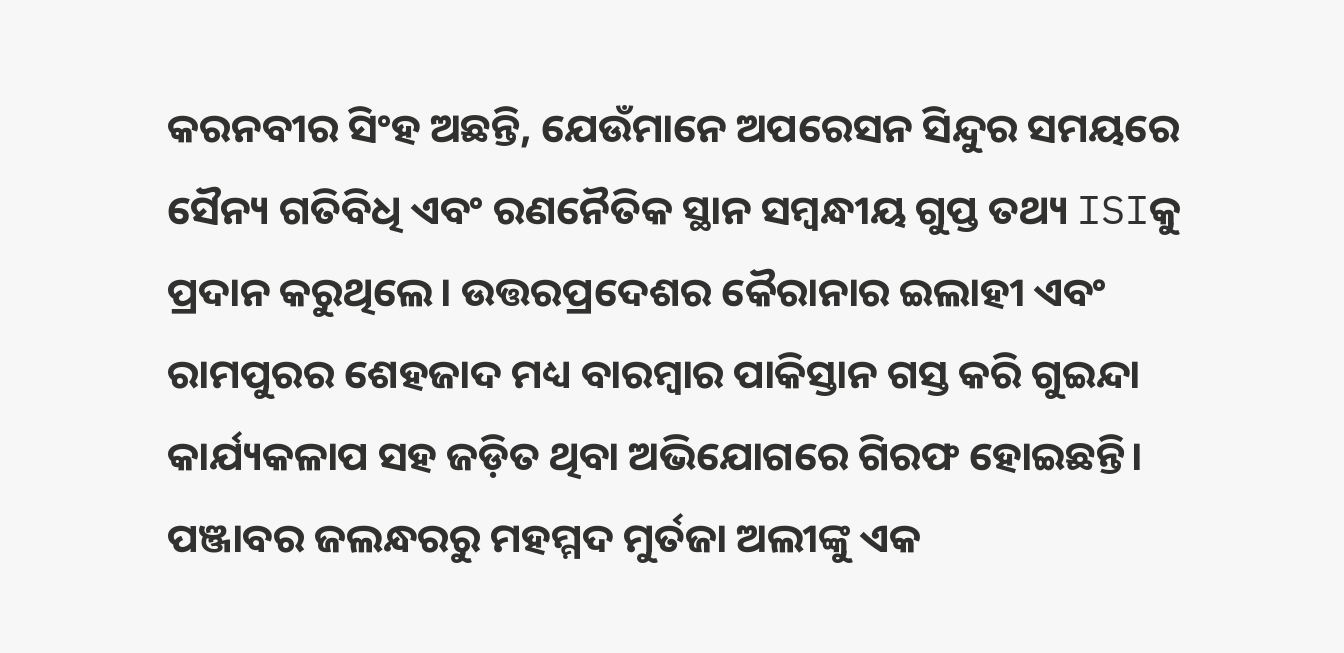କରନବୀର ସିଂହ ଅଛନ୍ତି, ଯେଉଁମାନେ ଅପରେସନ ସିନ୍ଦୁର ସମୟରେ ସୈନ୍ୟ ଗତିବିଧି ଏବଂ ରଣନୈତିକ ସ୍ଥାନ ସମ୍ବନ୍ଧୀୟ ଗୁପ୍ତ ତଥ୍ୟ ISIକୁ ପ୍ରଦାନ କରୁଥିଲେ। ଉତ୍ତରପ୍ରଦେଶର କୈରାନାର ଇଲାହୀ ଏବଂ ରାମପୁରର ଶେହଜାଦ ମଧ୍ୟ ବାରମ୍ବାର ପାକିସ୍ତାନ ଗସ୍ତ କରି ଗୁଇନ୍ଦା କାର୍ଯ୍ୟକଳାପ ସହ ଜଡ଼ିତ ଥିବା ଅଭିଯୋଗରେ ଗିରଫ ହୋଇଛନ୍ତି। ପଞ୍ଜାବର ଜଲନ୍ଧରରୁ ମହମ୍ମଦ ମୁର୍ତଜା ଅଲୀଙ୍କୁ ଏକ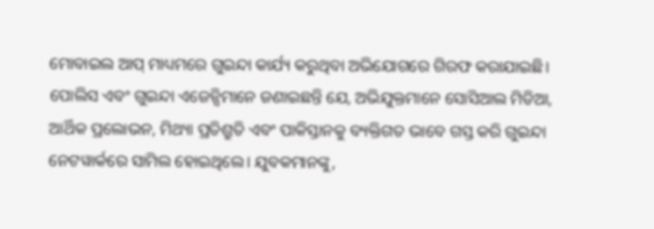ମୋବାଇଲ ଆପ୍ ମାଧ୍ୟମରେ ଗୁଇନ୍ଦା କାର୍ଯ୍ୟ କରୁଥିବା ଅଭିଯୋଗରେ ଗିରଫ କରାଯାଇଛି।
ପୋଲିସ ଏବଂ ଗୁଇନ୍ଦା ଏଜେନ୍ସିମାନେ ଜଣାଇଛନ୍ତି ଯେ, ଅଭିଯୁକ୍ତମାନେ ସୋସିଆଲ ମିଡିଆ, ଆର୍ଥିକ ପ୍ରଲୋଭନ, ମିଥ୍ୟା ପ୍ରତିଶ୍ରୁତି ଏବଂ ପାକିସ୍ତାନକୁ ବ୍ୟକ୍ତିଗତ ଭାବେ ଗସ୍ତ କରି ଗୁଇନ୍ଦା ନେଟୱାର୍କରେ ସାମିଲ ହୋଇଥିଲେ। ଯୁବକମାନଙ୍କୁ,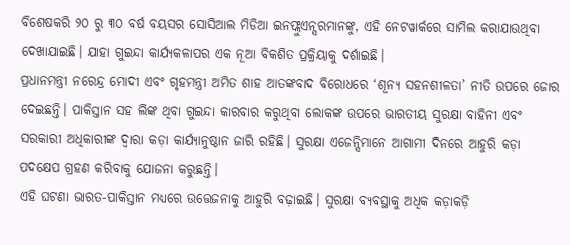ବିଶେଷକରି ୨୦ ରୁ ୩୦ ବର୍ଷ ବୟସର ସୋସିଆଲ ମିଡିଆ ଇନଫ୍ଲୁଏନ୍ସରମାନଙ୍କୁ, ଏହି ନେଟୱାର୍କରେ ସାମିଲ କରାଯାଉଥିବା ଦେଖାଯାଇଛି। ଯାହା ଗୁଇନ୍ଦା କାର୍ଯ୍ୟକଳାପର ଏକ ନୂଆ ବିକଶିତ ପ୍ରକ୍ରିୟାକୁ ଦର୍ଶାଇଛି।
ପ୍ରଧାନମନ୍ତ୍ରୀ ନରେନ୍ଦ୍ର ମୋଦୀ ଏବଂ ଗୃହମନ୍ତ୍ରୀ ଅମିତ ଶାହ ଆତଙ୍କବାଦ ବିରୋଧରେ ‘ଶୂନ୍ୟ ସହନଶୀଳତା’ ନୀତି ଉପରେ ଜୋର ଦେଇଛନ୍ତି। ପାକିସ୍ତାନ ସହ ଲିଙ୍କ ଥିବା ଗୁଇନ୍ଦା କାରବାର କରୁଥିବା ଲୋକଙ୍କ ଉପରେ ଭାରତୀୟ ସୁରକ୍ଷା ବାହିନୀ ଏବଂ ସରକାରୀ ଅଧିକାରୀଙ୍କ ଦ୍ୱାରା କଡ଼ା କାର୍ଯ୍ୟାନୁଷ୍ଠାନ ଜାରି ରହିଛି। ସୁରକ୍ଷା ଏଜେନ୍ସିମାନେ ଆଗାମୀ ଦିନରେ ଆହୁରି କଡ଼ା ପଦକ୍ଷେପ ଗ୍ରହଣ କରିବାକୁ ଯୋଜନା କରୁଛନ୍ତି।
ଏହି ଘଟଣା ଭାରତ-ପାକିସ୍ତାନ ମଧ୍ୟରେ ଉତ୍ତେଜନାକୁ ଆହୁରି ବଢ଼ାଇଛି। ସୁରକ୍ଷା ବ୍ୟବସ୍ଥାକୁ ଅଧିକ କଡ଼ାକଡ଼ି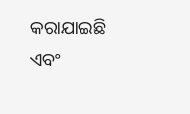କରାଯାଇଛି ଏବଂ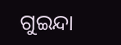ଗୁଇନ୍ଦା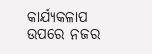କାର୍ଯ୍ୟକଳାପ ଉପରେ ନଜର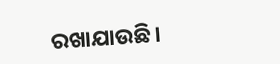ରଖାଯାଉଛି।